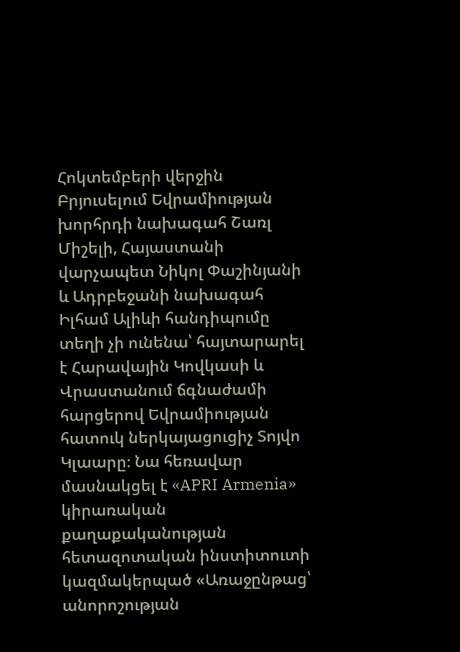Հոկտեմբերի վերջին Բրյուսելում Եվրամիության խորհրդի նախագահ Շառլ Միշելի, Հայաստանի վարչապետ Նիկոլ Փաշինյանի և Ադրբեջանի նախագահ Իլհամ Ալիևի հանդիպումը տեղի չի ունենա՝ հայտարարել է Հարավային Կովկասի և Վրաստանում ճգնաժամի հարցերով Եվրամիության հատուկ ներկայացուցիչ Տոյվո Կլաարը։ Նա հեռավար մասնակցել է «APRI Armenia» կիրառական քաղաքականության հետազոտական ինստիտուտի կազմակերպած «Առաջընթաց՝ անորոշության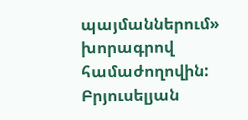պայմաններում» խորագրով համաժողովին:
Բրյուսելյան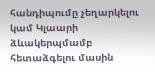հանդիպումը չեղարկելու կամ Կլաարի ձևակերպմամբ հետաձգելու մասին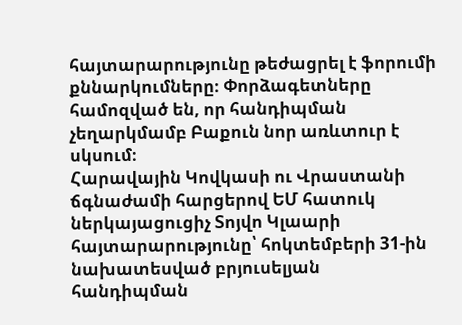հայտարարությունը թեժացրել է ֆորումի քննարկումները։ Փորձագետները համոզված են, որ հանդիպման չեղարկմամբ Բաքուն նոր առևտուր է սկսում։
Հարավային Կովկասի ու Վրաստանի ճգնաժամի հարցերով ԵՄ հատուկ ներկայացուցիչ Տոյվո Կլաարի հայտարարությունը՝ հոկտեմբերի 31-ին նախատեսված բրյուսելյան հանդիպման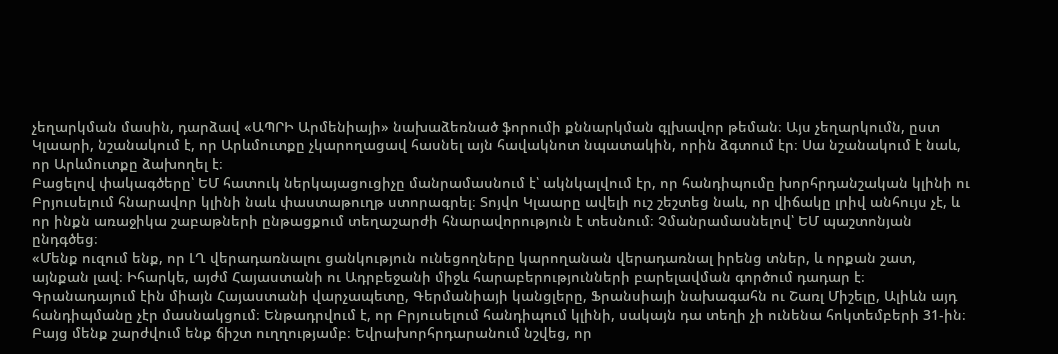չեղարկման մասին, դարձավ «ԱՊՐԻ Արմենիայի» նախաձեռնած ֆորումի քննարկման գլխավոր թեման։ Այս չեղարկումն, ըստ Կլաարի, նշանակում է, որ Արևմուտքը չկարողացավ հասնել այն հավակնոտ նպատակին, որին ձգտում էր։ Սա նշանակում է նաև, որ Արևմուտքը ձախողել է։
Բացելով փակագծերը՝ ԵՄ հատուկ ներկայացուցիչը մանրամասնում է՝ ակնկալվում էր, որ հանդիպումը խորհրդանշական կլինի ու Բրյուսելում հնարավոր կլինի նաև փաստաթուղթ ստորագրել։ Տոյվո Կլաարը ավելի ուշ շեշտեց նաև, որ վիճակը լրիվ անհույս չէ, և որ ինքն առաջիկա շաբաթների ընթացքում տեղաշարժի հնարավորություն է տեսնում։ Չմանրամասնելով՝ ԵՄ պաշտոնյան ընդգծեց։
«Մենք ուզում ենք, որ ԼՂ վերադառնալու ցանկություն ունեցողները կարողանան վերադառնալ իրենց տներ, և որքան շատ, այնքան լավ։ Իհարկե, այժմ Հայաստանի ու Ադրբեջանի միջև հարաբերությունների բարելավման գործում դադար է։ Գրանադայում էին միայն Հայաստանի վարչապետը, Գերմանիայի կանցլերը, Ֆրանսիայի նախագահն ու Շառլ Միշելը, Ալիևն այդ հանդիպմանը չէր մասնակցում։ Ենթադրվում է, որ Բրյուսելում հանդիպում կլինի, սակայն դա տեղի չի ունենա հոկտեմբերի 31-ին։ Բայց մենք շարժվում ենք ճիշտ ուղղությամբ։ Եվրախորհրդարանում նշվեց, որ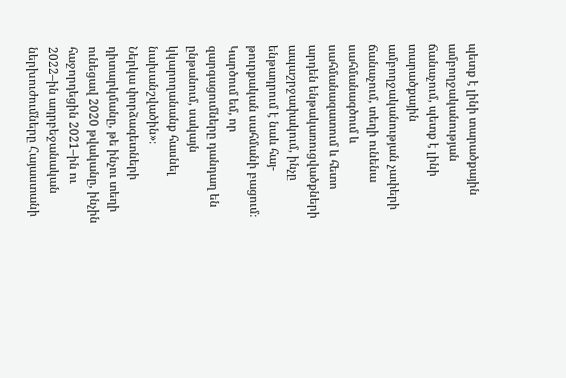պետք է լինի տարածքային ամբողջականության ճանաչում, պետք է լինի տարածքային ամբողջականության չափերի ճանաչում, տեղի ունենա սահմանագծում և սահմանազատում և հետո արդեն ենթակառուցվածքների ապաշրջափակում, ինչը ենթադրում է նաև հայ-թուրքական սահմանի բացում։ Կարծում եմ, որ զարգացումները դանդաղ են ընթանում, սակայն կկարողանանք հասնել նախանշվածին»։
Ներկա փորձագետների դիտարկմանը, թե ինչու տեղի ունեցավ 2020 թվականը, ինչին հաջորդեցին 2021–ին ու 2022–ին ադրբեջանական ներխուժումները Հայաստանի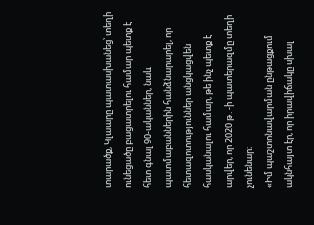տարածք, Կլաարը պատասխանեց՝ տեղի ունեցածը բացատրելու համար պետք է հետ գնալ 90-ականներ, նաև պատմաբաններին հանձնարարել, որ հետազոտություններ անցկացվեն հասկանալու համար, թե ինչ պետք է արվեր, որ 2020 թ․-ի պատերազմը տեղի չունենար։
«Իմ պաշտոնավարման ընթացքում ակնհայտ էր, որ իրավիճակը սխալ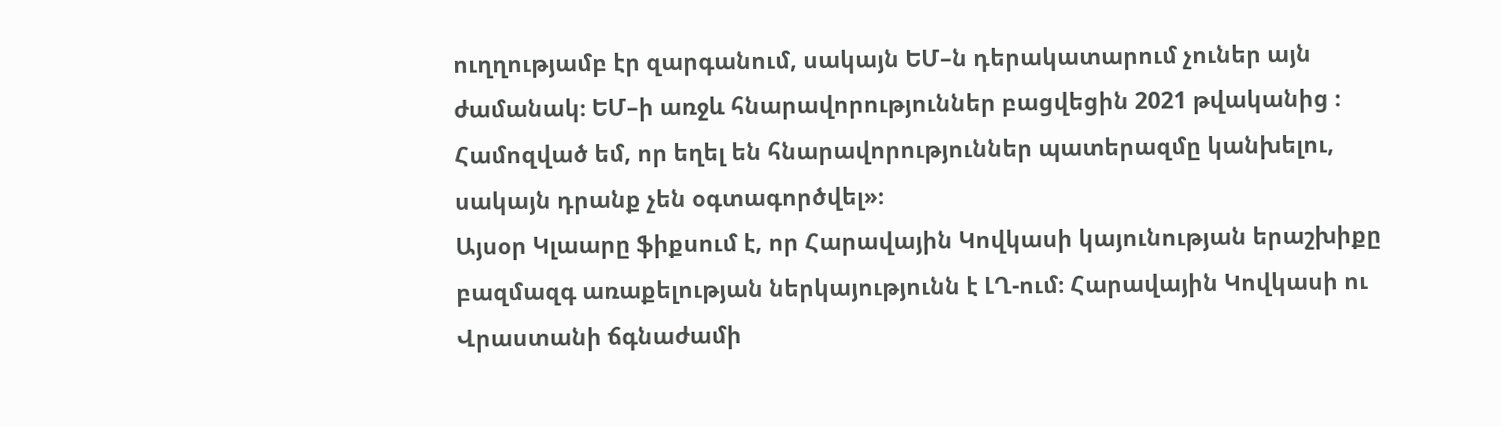ուղղությամբ էր զարգանում, սակայն ԵՄ–ն դերակատարում չուներ այն ժամանակ։ ԵՄ–ի առջև հնարավորություններ բացվեցին 2021 թվականից ։ Համոզված եմ, որ եղել են հնարավորություններ պատերազմը կանխելու, սակայն դրանք չեն օգտագործվել»։
Այսօր Կլաարը ֆիքսում է, որ Հարավային Կովկասի կայունության երաշխիքը բազմազգ առաքելության ներկայությունն է ԼՂ-ում։ Հարավային Կովկասի ու Վրաստանի ճգնաժամի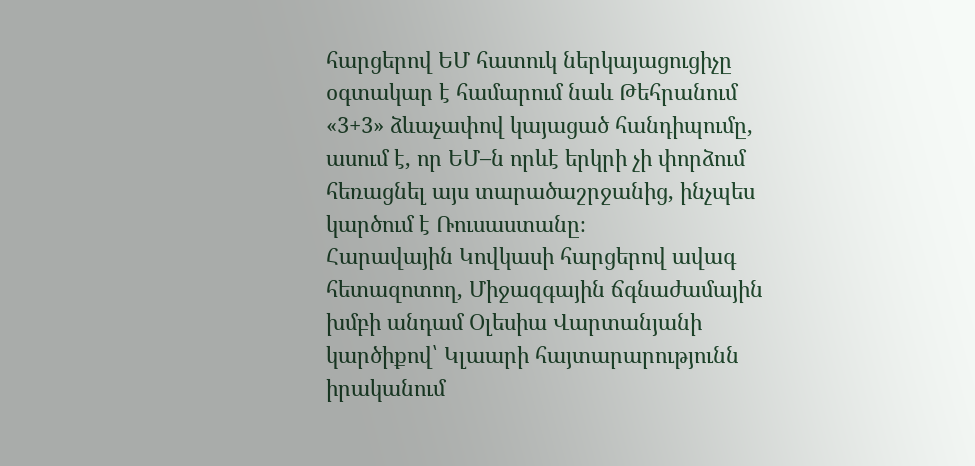հարցերով ԵՄ հատուկ ներկայացուցիչը օգտակար է համարում նաև Թեհրանում «3+3» ձևաչափով կայացած հանդիպումը, ասում է, որ ԵՄ–ն որևէ երկրի չի փորձում հեռացնել այս տարածաշրջանից, ինչպես կարծում է Ռուսաստանը։
Հարավային Կովկասի հարցերով ավագ հետազոտող, Միջազգային ճգնաժամային խմբի անդամ Օլեսիա Վարտանյանի կարծիքով՝ Կլաարի հայտարարությունն իրականում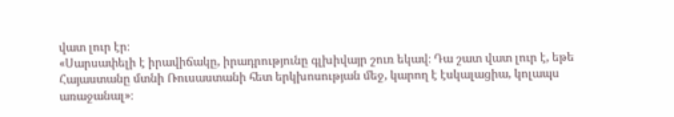վատ լուր էր։
«Սարսափելի է իրավիճակը, իրադրությունը գլխիվայր շուռ եկավ։ Դա շատ վատ լուր է, եթե Հայաստանը մտնի Ռուսաստանի հետ երկխոսության մեջ, կարող է էսկալացիա, կոլապս առաջանալ»։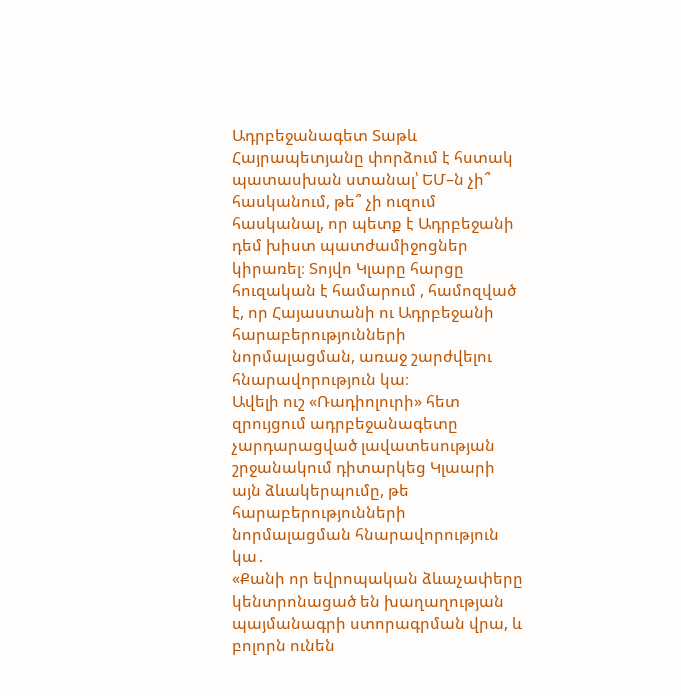Ադրբեջանագետ Տաթև Հայրապետյանը փորձում է հստակ պատասխան ստանալ՝ ԵՄ–ն չի՞ հասկանում, թե՞ չի ուզում հասկանալ, որ պետք է Ադրբեջանի դեմ խիստ պատժամիջոցներ կիրառել։ Տոյվո Կլարը հարցը հուզական է համարում , համոզված է, որ Հայաստանի ու Ադրբեջանի հարաբերությունների նորմալացման, առաջ շարժվելու հնարավորություն կա։
Ավելի ուշ «Ռադիոլուրի» հետ զրույցում ադրբեջանագետը չարդարացված լավատեսության շրջանակում դիտարկեց Կլաարի այն ձևակերպումը, թե հարաբերությունների նորմալացման հնարավորություն կա․
«Քանի որ եվրոպական ձևաչափերը կենտրոնացած են խաղաղության պայմանագրի ստորագրման վրա, և բոլորն ունեն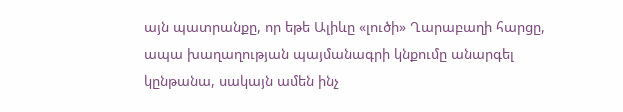այն պատրանքը, որ եթե Ալիևը «լուծի» Ղարաբաղի հարցը, ապա խաղաղության պայմանագրի կնքումը անարգել կընթանա, սակայն ամեն ինչ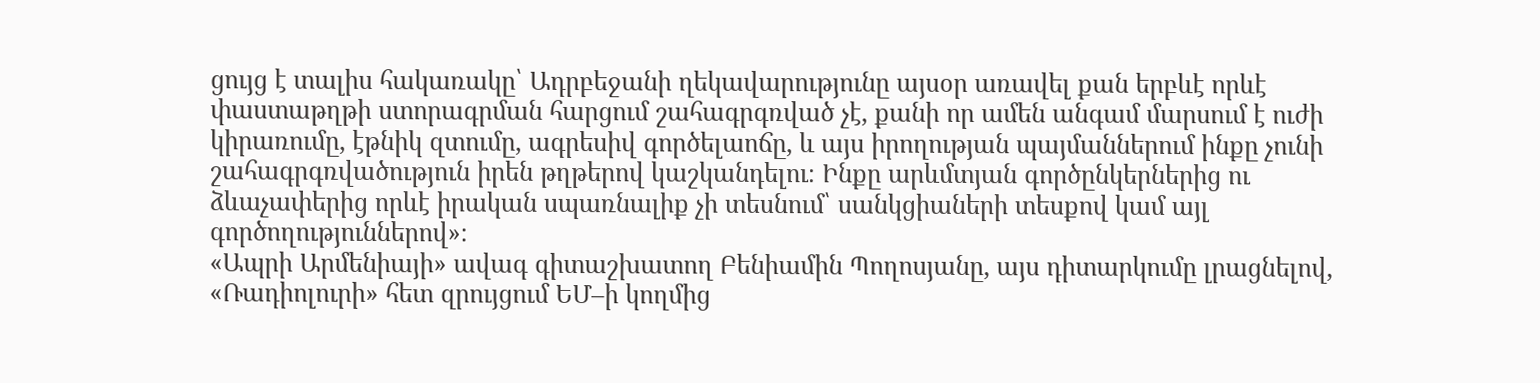ցույց է տալիս հակառակը՝ Ադրբեջանի ղեկավարությունը այսօր առավել քան երբևէ որևէ փաստաթղթի ստորագրման հարցում շահագրգռված չէ, քանի որ ամեն անգամ մարսում է ուժի կիրառումը, էթնիկ զտումը, ագրեսիվ գործելաոճը, և այս իրողության պայմաններում ինքը չունի շահագրգռվածություն իրեն թղթերով կաշկանդելու։ Ինքը արևմտյան գործընկերներից ու ձևաչափերից որևէ իրական սպառնալիք չի տեսնում՝ սանկցիաների տեսքով կամ այլ գործողություններով»։
«Ապրի Արմենիայի» ավագ գիտաշխատող Բենիամին Պողոսյանը, այս դիտարկումը լրացնելով, «Ռադիոլուրի» հետ զրույցում ԵՄ–ի կողմից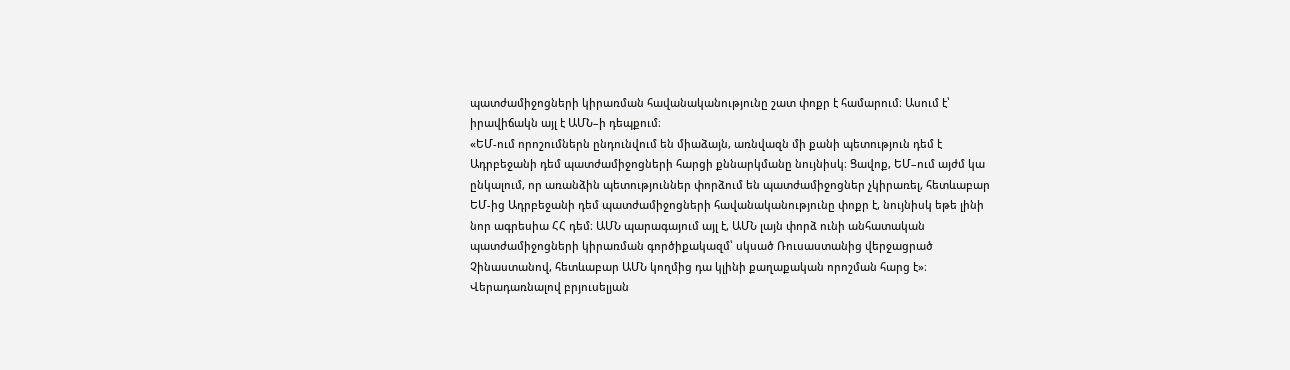պատժամիջոցների կիրառման հավանականությունը շատ փոքր է համարում։ Ասում է՝ իրավիճակն այլ է ԱՄՆ–ի դեպքում։
«ԵՄ-ում որոշումներն ընդունվում են միաձայն, առնվազն մի քանի պետություն դեմ է Ադրբեջանի դեմ պատժամիջոցների հարցի քննարկմանը նույնիսկ։ Ցավոք, ԵՄ–ում այժմ կա ընկալում, որ առանձին պետություններ փորձում են պատժամիջոցներ չկիրառել, հետևաբար ԵՄ-ից Ադրբեջանի դեմ պատժամիջոցների հավանականությունը փոքր է, նույնիսկ եթե լինի նոր ագրեսիա ՀՀ դեմ։ ԱՄՆ պարագայում այլ է, ԱՄՆ լայն փորձ ունի անհատական պատժամիջոցների կիրառման գործիքակազմ՝ սկսած Ռուսաստանից վերջացրած Չինաստանով, հետևաբար ԱՄՆ կողմից դա կլինի քաղաքական որոշման հարց է»։
Վերադառնալով բրյուսելյան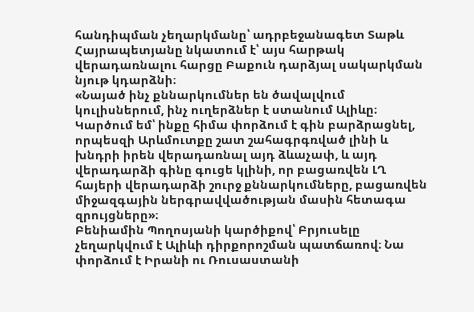հանդիպման չեղարկմանը՝ ադրբեջանագետ Տաթև Հայրապետյանը նկատում է՝ այս հարթակ վերադառնալու հարցը Բաքուն դարձյալ սակարկման նյութ կդարձնի։
«Նայած ինչ քննարկումներ են ծավալվում կուլիսներում, ինչ ուղերձներ է ստանում Ալիևը։ Կարծում եմ՝ ինքը հիմա փորձում է գին բարձրացնել, որպեսզի Արևմուտքը շատ շահագրգռված լինի և խնդրի իրեն վերադառնալ այդ ձևաչափ, և այդ վերադարձի գինը գուցե կլինի, որ բացառվեն ԼՂ հայերի վերադարձի շուրջ քննարկումները, բացառվեն միջազգային ներգրավվածության մասին հետագա զրույցները»։
Բենիամին Պողոսյանի կարծիքով՝ Բրյուսելը չեղարկվում է Ալիևի դիրքորոշման պատճառով։ Նա փորձում է Իրանի ու Ռուսաստանի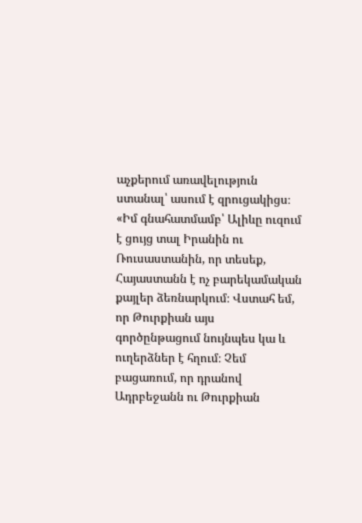աչքերում առավելություն ստանալ՝ ասում է զրուցակիցս։
«Իմ գնահատմամբ՝ Ալիևը ուզում է ցույց տալ Իրանին ու Ռուսաստանին, որ տեսեք, Հայաստանն է ոչ բարեկամական քայլեր ձեռնարկում։ Վստահ եմ, որ Թուրքիան այս գործընթացում նույնպես կա և ուղերձներ է հղում։ Չեմ բացառում, որ դրանով Ադրբեջանն ու Թուրքիան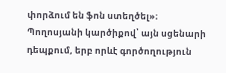փորձում են ֆոն ստեղծել»։
Պողոսյանի կարծիքով՝ այն սցենարի դեպքում, երբ որևէ գործողություն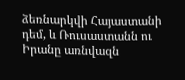ձեռնարկվի Հայաստանի դեմ, և Ռուսաստանն ու Իրանը առնվազն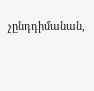չընդդիմանան,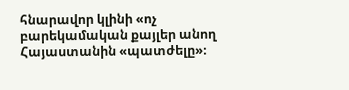հնարավոր կլինի «ոչ բարեկամական քայլեր անող Հայաստանին «պատժելը»։